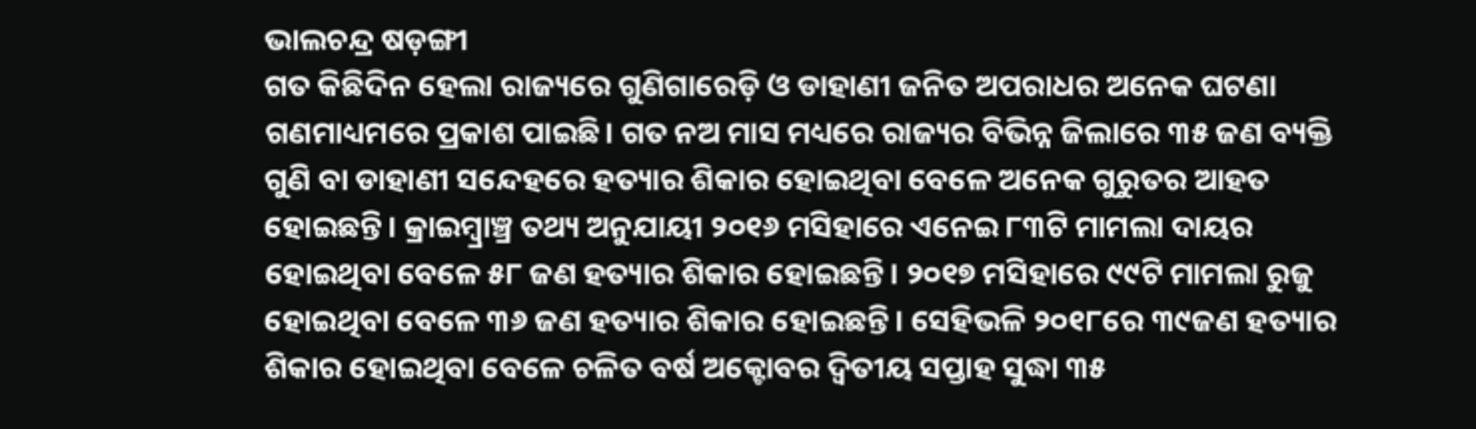ଭାଲଚନ୍ଦ୍ର ଷଡ଼ଙ୍ଗୀ
ଗତ କିଛିଦିନ ହେଲା ରାଜ୍ୟରେ ଗୁଣିଗାରେଡ଼ି ଓ ଡାହାଣୀ ଜନିତ ଅପରାଧର ଅନେକ ଘଟଣା ଗଣମାଧ୍ୟମରେ ପ୍ରକାଶ ପାଇଛି। ଗତ ନଅ ମାସ ମଧ୍ୟରେ ରାଜ୍ୟର ବିଭିନ୍ନ ଜିଲାରେ ୩୫ ଜଣ ବ୍ୟକ୍ତି ଗୁଣି ବା ଡାହାଣୀ ସନ୍ଦେହରେ ହତ୍ୟାର ଶିକାର ହୋଇଥିବା ବେଳେ ଅନେକ ଗୁରୁତର ଆହତ ହୋଇଛନ୍ତି। କ୍ରାଇମ୍ବ୍ରାଞ୍ଚ୍ର ତଥ୍ୟ ଅନୁଯାୟୀ ୨୦୧୬ ମସିହାରେ ଏନେଇ ୮୩ଟି ମାମଲା ଦାୟର ହୋଇଥିବା ବେଳେ ୫୮ ଜଣ ହତ୍ୟାର ଶିକାର ହୋଇଛନ୍ତି। ୨୦୧୭ ମସିହାରେ ୯୯ଟି ମାମଲା ରୁଜୁ ହୋଇଥିବା ବେଳେ ୩୬ ଜଣ ହତ୍ୟାର ଶିକାର ହୋଇଛନ୍ତି। ସେହିଭଳି ୨୦୧୮ରେ ୩୯ଜଣ ହତ୍ୟାର ଶିକାର ହୋଇଥିବା ବେଳେ ଚଳିତ ବର୍ଷ ଅକ୍ଟୋବର ଦ୍ୱିତୀୟ ସପ୍ତାହ ସୁଦ୍ଧା ୩୫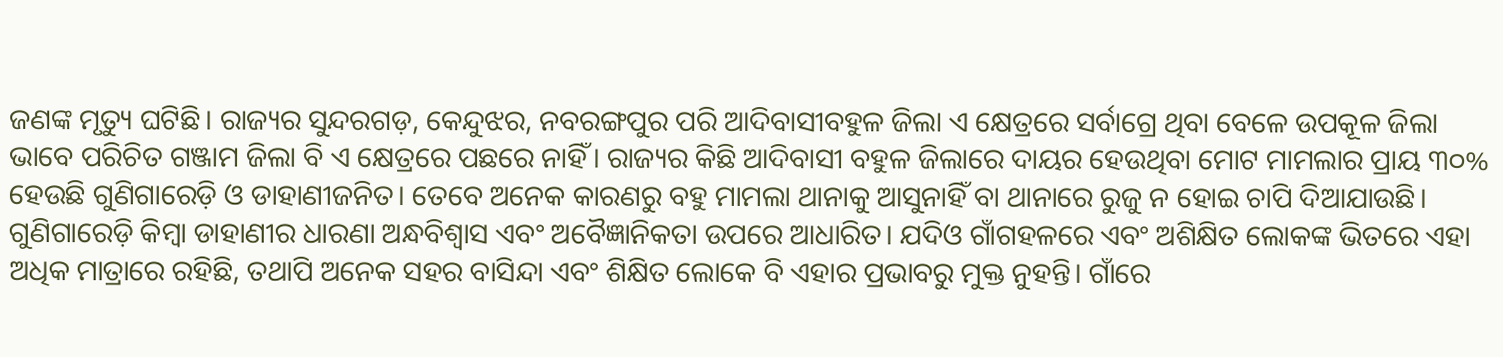ଜଣଙ୍କ ମୃତ୍ୟୁ ଘଟିଛି। ରାଜ୍ୟର ସୁନ୍ଦରଗଡ଼, କେନ୍ଦୁଝର, ନବରଙ୍ଗପୁର ପରି ଆଦିବାସୀବହୁଳ ଜିଲା ଏ କ୍ଷେତ୍ରରେ ସର୍ବାଗ୍ରେ ଥିବା ବେଳେ ଉପକୂଳ ଜିଲା ଭାବେ ପରିଚିତ ଗଞ୍ଜାମ ଜିଲା ବି ଏ କ୍ଷେତ୍ରରେ ପଛରେ ନାହିଁ। ରାଜ୍ୟର କିଛି ଆଦିବାସୀ ବହୁଳ ଜିଲାରେ ଦାୟର ହେଉଥିବା ମୋଟ ମାମଲାର ପ୍ରାୟ ୩୦% ହେଉଛି ଗୁଣିଗାରେଡ଼ି ଓ ଡାହାଣୀଜନିତ। ତେବେ ଅନେକ କାରଣରୁ ବହୁ ମାମଲା ଥାନାକୁ ଆସୁନାହିଁ ବା ଥାନାରେ ରୁଜୁ ନ ହୋଇ ଚାପି ଦିଆଯାଉଛି।
ଗୁଣିଗାରେଡ଼ି କିମ୍ବା ଡାହାଣୀର ଧାରଣା ଅନ୍ଧବିଶ୍ୱାସ ଏବଂ ଅବୈଜ୍ଞାନିକତା ଉପରେ ଆଧାରିତ। ଯଦିଓ ଗାଁଗହଳରେ ଏବଂ ଅଶିକ୍ଷିତ ଲୋକଙ୍କ ଭିତରେ ଏହା ଅଧିକ ମାତ୍ରାରେ ରହିଛି, ତଥାପି ଅନେକ ସହର ବାସିନ୍ଦା ଏବଂ ଶିକ୍ଷିତ ଲୋକେ ବି ଏହାର ପ୍ରଭାବରୁ ମୁକ୍ତ ନୁହନ୍ତି। ଗାଁରେ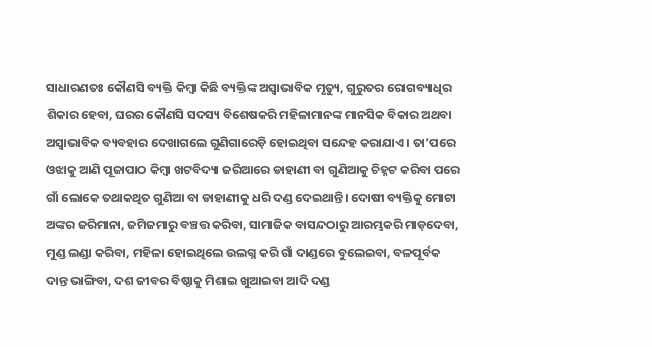ସାଧାରଣତଃ କୌଣସି ବ୍ୟକ୍ତି କିମ୍ବା କିଛି ବ୍ୟକ୍ତିଙ୍କ ଅସ୍ବାଭାବିକ ମୃତ୍ୟୁ, ଗୁରୁତର ରୋଗବ୍ୟାଧିର ଶିକାର ହେବା, ଘରର କୌଣସି ସଦସ୍ୟ ବିଶେଷକରି ମହିଳାମାନଙ୍କ ମାନସିକ ବିକାର ଅଥବା ଅସ୍ବାଭାବିକ ବ୍ୟବହାର ଦେଖାଗଲେ ଗୁଣିଗାରେଡ଼ି ହୋଇଥିବା ସନ୍ଦେହ କରାଯାଏ। ତା’ପରେ ଓଝାକୁ ଆଣି ପୂଜାପାଠ କିମ୍ବା ଖଟବିଦ୍ୟା ଜରିଆରେ ଡାହାଣୀ ବା ଗୁଣିଆକୁ ଚିହ୍ନଟ କରିବା ପରେ ଗାଁ ଲୋକେ ତଥାକଥିତ ଗୁଣିଆ ବା ଡାହାଣୀକୁ ଧରି ଦଣ୍ଡ ଦେଇଥାନ୍ତି। ଦୋଷୀ ବ୍ୟକ୍ତିକୁ ମୋଟା ଅଙ୍କର ଜରିମାନା, ଜମିଜମାରୁ ବଞ୍ଚତ୍ତ କରିବା, ସାମାଜିକ ବାସନ୍ଦଠାରୁ ଆରମ୍ଭକରି ମାଡ଼ଦେବା, ମୁଣ୍ଡ ଲଣ୍ଡା କରିବା, ମହିଳା ହୋଇଥିଲେ ଉଲଗ୍ନ କରି ଗାଁ ଦାଣ୍ଡରେ ବୁଲେଇବା, ବଳପୂର୍ବକ ଦାନ୍ତ ଭାଙ୍ଗିବା, ଦଶ ଜୀବର ବିଷ୍ଠାକୁ ମିଶାଇ ଖୁଆଇବା ଆଦି ଦଣ୍ଡ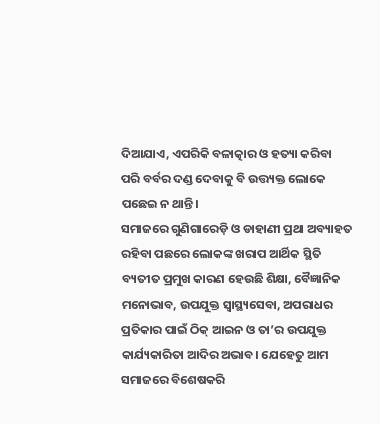ଦିଆଯାଏ, ଏପରିକି ବଳାତ୍କାର ଓ ହତ୍ୟା କରିବା ପରି ବର୍ବର ଦଣ୍ଡ ଦେବାକୁ ବି ଉତ୍ତ୍ୟକ୍ତ ଲୋକେ ପଛେଇ ନ ଥାନ୍ତି।
ସମାଜରେ ଗୁଣିଗାରେଡ଼ି ଓ ଡାହାଣୀ ପ୍ରଥା ଅବ୍ୟାହତ ରହିବା ପଛରେ ଲୋକଙ୍କ ଖରାପ ଆର୍ଥିକ ସ୍ଥିତି ବ୍ୟତୀତ ପ୍ରମୁଖ କାରଣ ହେଉଛି ଶିକ୍ଷା, ବୈଜ୍ଞାନିକ ମନୋଭାବ, ଉପଯୁକ୍ତ ସ୍ବାସ୍ଥ୍ୟସେବା, ଅପରାଧର ପ୍ରତିକାର ପାଇଁ ଠିକ୍ ଆଇନ ଓ ତା’ର ଉପଯୁକ୍ତ କାର୍ଯ୍ୟକାରିତା ଆଦିର ଅଭାବ। ଯେହେତୁ ଆମ ସମାଜରେ ବିଶେଷକରି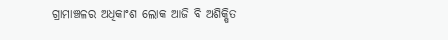ଗ୍ରାମାଞ୍ଚଳର ଅଧିକାଂଶ ଲୋକ ଆଜି ବି ଅଶିକ୍ଷିତ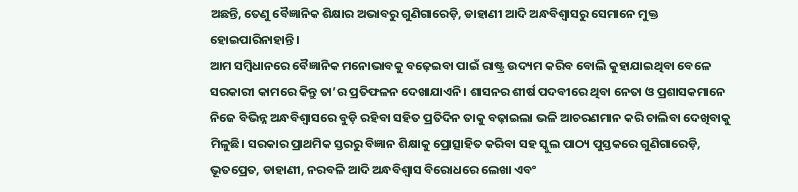ଅଛନ୍ତି, ତେଣୁ ବୈଜ୍ଞାନିକ ଶିକ୍ଷାର ଅଭାବରୁ ଗୁଣିଗାରେଡ଼ି, ଡାହାଣୀ ଆଦି ଅନ୍ଧବିଶ୍ୱାସରୁ ସେମାନେ ମୁକ୍ତ ହୋଇପାରିନାହାନ୍ତି।
ଆମ ସମ୍ବିଧାନରେ ବୈଜ୍ଞାନିକ ମନୋଭାବକୁ ବଢ଼େଇବା ପାଇଁ ରାଷ୍ଟ୍ର ଉଦ୍ୟମ କରିବ ବୋଲି କୁହାଯାଇଥିବା ବେଳେ ସରକାରୀ କାମରେ କିନ୍ତୁ ତା’ର ପ୍ରତିଫଳନ ଦେଖାଯାଏନି। ଶାସନର ଶୀର୍ଷ ପଦବୀରେ ଥିବା ନେତା ଓ ପ୍ରଶାସକମାନେ ନିଜେ ବିଭିନ୍ନ ଅନ୍ଧବିଶ୍ୱାସରେ ବୁଡ଼ି ରହିବା ସହିତ ପ୍ରତିଦିନ ତାକୁ ବଢ଼ାଇଲା ଭଳି ଆଚରଣମାନ କରି ଚାଲିବା ଦେଖିବାକୁ ମିଳୁଛି। ସରକାର ପ୍ରାଥମିକ ସ୍ତରରୁ ବିଜ୍ଞାନ ଶିକ୍ଷାକୁ ପ୍ରୋତ୍ସାହିତ କରିବା ସହ ସ୍କୁଲ ପାଠ୍ୟ ପୁସ୍ତକରେ ଗୁଣିଗାରେଡ଼ି, ଭୂତପ୍ରେତ, ଡାହାଣୀ, ନରବଳି ଆଦି ଅନ୍ଧବିଶ୍ୱାସ ବିରୋଧରେ ଲେଖା ଏବଂ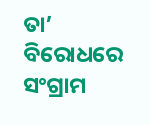ତା’ ବିରୋଧରେ ସଂଗ୍ରାମ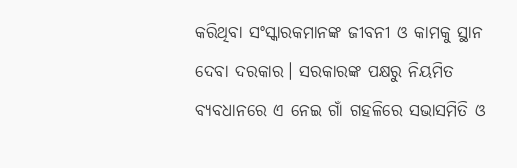କରିଥିବା ସଂସ୍କାରକମାନଙ୍କ ଜୀବନୀ ଓ କାମକୁ ସ୍ଥାନ ଦେବା ଦରକାର। ସରକାରଙ୍କ ପକ୍ଷରୁ ନିୟମିତ ବ୍ୟବଧାନରେ ଏ ନେଇ ଗାଁ ଗହଳିରେ ସଭାସମିତି ଓ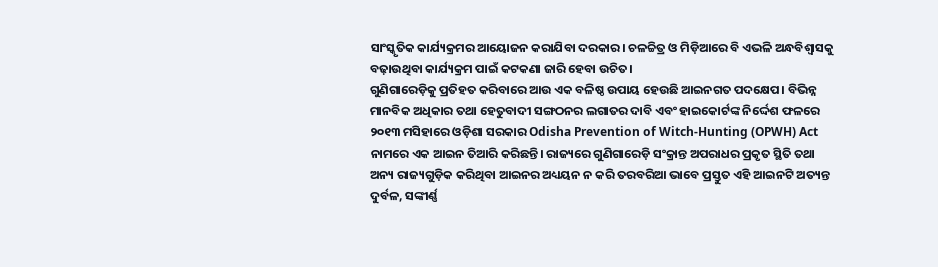ସାଂସ୍କୃତିକ କାର୍ଯ୍ୟକ୍ରମର ଆୟୋଜନ କରାଯିବା ଦରକାର। ଚଳଚ୍ଚିତ୍ର ଓ ମିଡ଼ିଆରେ ବି ଏଭଳି ଅନ୍ଧବିଶ୍ୱାସକୁ ବଢ଼ାଉଥିବା କାର୍ଯ୍ୟକ୍ରମ ପାଇଁ କଟକଣା ଜାରି ହେବା ଉଚିତ।
ଗୁଣିଗାରେଡ଼ିକୁ ପ୍ରତିହତ କରିବାରେ ଆଉ ଏକ ବଳିଷ୍ଠ ଉପାୟ ହେଉଛି ଆଇନଗତ ପଦକ୍ଷେପ। ବିଭିନ୍ନ ମାନବିକ ଅଧିକାର ତଥା ହେତୁବାଦୀ ସଙ୍ଗଠନର ଲଗାତର ଦାବି ଏବଂ ହାଇକୋର୍ଟଙ୍କ ନିର୍ଦ୍ଦେଶ ଫଳରେ ୨୦୧୩ ମସିହାରେ ଓଡ଼ିଶା ସରକାର Odisha Prevention of Witch-Hunting (OPWH) Act ନାମରେ ଏକ ଆଇନ ତିଆରି କରିଛନ୍ତି। ରାଜ୍ୟରେ ଗୁଣିଗାରେଡ଼ି ସଂକ୍ରାନ୍ତ ଅପରାଧର ପ୍ରକୃତ ସ୍ଥିତି ତଥା ଅନ୍ୟ ରାଜ୍ୟଗୁଡ଼ିକ କରିଥିବା ଆଇନର ଅଧ୍ୟୟନ ନ କରି ତରବରିଆ ଭାବେ ପ୍ରସ୍ତୁତ ଏହି ଆଇନଟି ଅତ୍ୟନ୍ତ ଦୁର୍ବଳ, ସଙ୍କୀର୍ଣ୍ଣ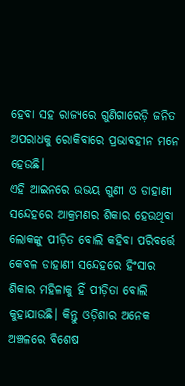ହେବା ସହ ରାଜ୍ୟରେ ଗୁଣିଗାରେଡ଼ି ଜନିତ ଅପରାଧକୁ ରୋକିବାରେ ପ୍ରଭାବହୀନ ମନେ ହେଉଛି।
ଏହି ଆଇନରେ ଉଭୟ ଗୁଣୀ ଓ ଡାହାଣୀ ସନ୍ଦେହରେ ଆକ୍ରମଣର ଶିକାର ହେଉଥିବା ଲୋକଙ୍କୁ ପୀଡ଼ିତ ବୋଲି କହିବା ପରିବର୍ତ୍ତେ କେବଳ ଡାହାଣୀ ସନ୍ଦେହରେ ହିଂସାର ଶିକାର ମହିଳାକୁ ହିଁ ପୀଡ଼ିତା ବୋଲି କୁହାଯାଉଛି। କିନ୍ତୁ ଓଡ଼ିଶାର ଅନେକ ଅଞ୍ଚଳରେ ବିଶେଷ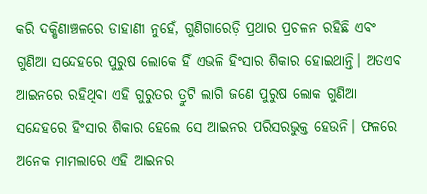କରି ଦକ୍ଷିଣାଞ୍ଚଳରେ ଡାହାଣୀ ନୁହେଁ, ଗୁଣିଗାରେଡ଼ି ପ୍ରଥାର ପ୍ରଚଳନ ରହିଛି ଏବଂ ଗୁଣିଆ ସନ୍ଦେହରେ ପୁରୁଷ ଲୋକେ ହିଁ ଏଭଳି ହିଂସାର ଶିକାର ହୋଇଥାନ୍ତି। ଅତଏବ ଆଇନରେ ରହିଥିବା ଏହି ଗୁରୁତର ତ୍ରୁଟି ଲାଗି ଜଣେ ପୁରୁଷ ଲୋକ ଗୁଣିଆ ସନ୍ଦେହରେ ହିଂସାର ଶିକାର ହେଲେ ସେ ଆଇନର ପରିସରଭୁକ୍ତ ହେଉନି। ଫଳରେ ଅନେକ ମାମଲାରେ ଏହି ଆଇନର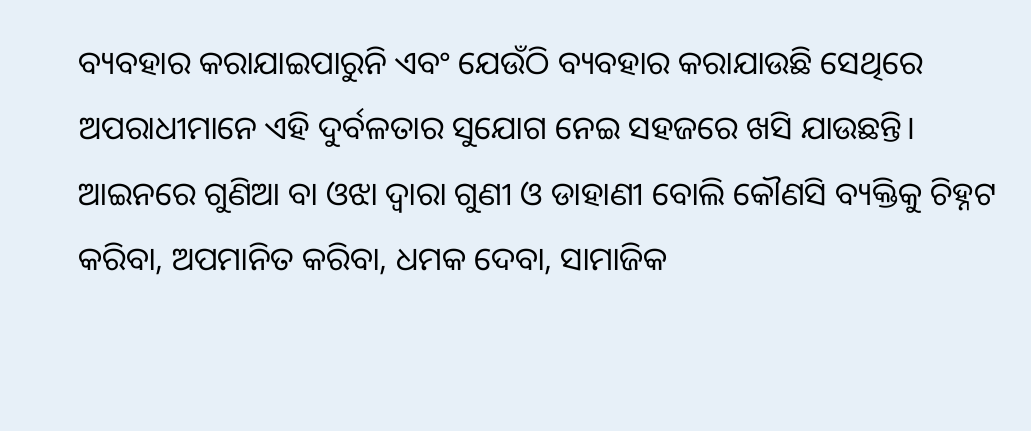ବ୍ୟବହାର କରାଯାଇପାରୁନି ଏବଂ ଯେଉଁଠି ବ୍ୟବହାର କରାଯାଉଛି ସେଥିରେ ଅପରାଧୀମାନେ ଏହି ଦୁର୍ବଳତାର ସୁଯୋଗ ନେଇ ସହଜରେ ଖସି ଯାଉଛନ୍ତି।
ଆଇନରେ ଗୁଣିଆ ବା ଓଝା ଦ୍ୱାରା ଗୁଣୀ ଓ ଡାହାଣୀ ବୋଲି କୌଣସି ବ୍ୟକ୍ତିକୁ ଚିହ୍ନଟ କରିବା, ଅପମାନିତ କରିବା, ଧମକ ଦେବା, ସାମାଜିକ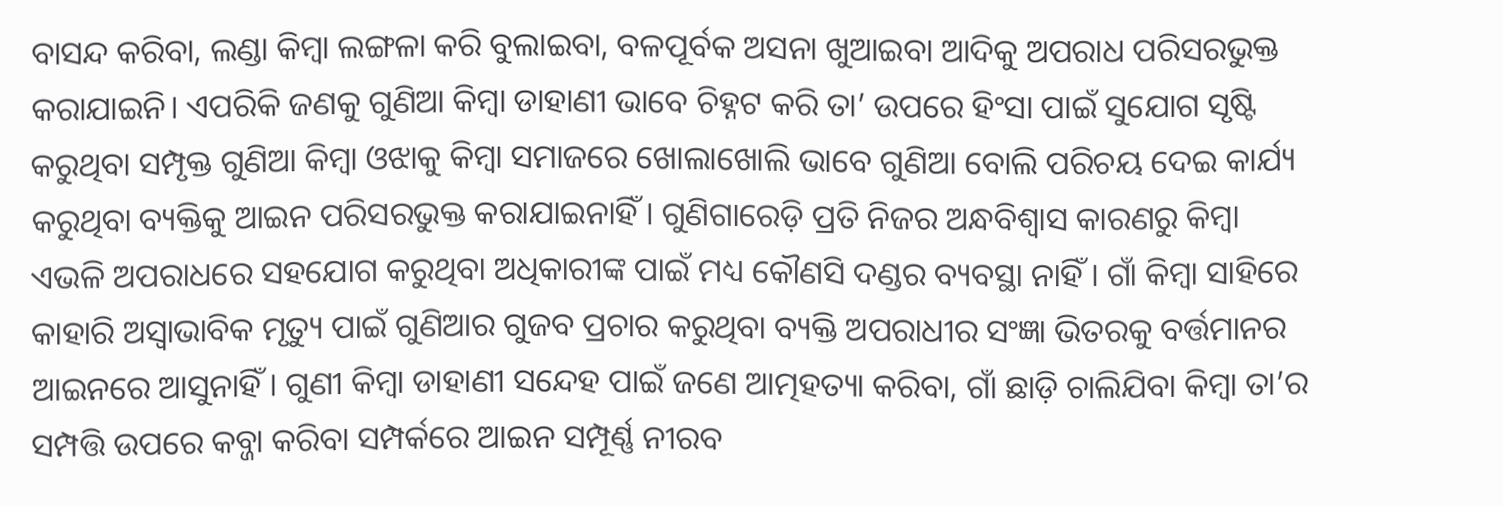ବାସନ୍ଦ କରିବା, ଲଣ୍ଡା କିମ୍ବା ଲଙ୍ଗଳା କରି ବୁଲାଇବା, ବଳପୂର୍ବକ ଅସନା ଖୁଆଇବା ଆଦିକୁ ଅପରାଧ ପରିସରଭୁକ୍ତ କରାଯାଇନି। ଏପରିକି ଜଣକୁ ଗୁଣିଆ କିମ୍ବା ଡାହାଣୀ ଭାବେ ଚିହ୍ନଟ କରି ତା’ ଉପରେ ହିଂସା ପାଇଁ ସୁଯୋଗ ସୃଷ୍ଟି କରୁଥିବା ସମ୍ପୃକ୍ତ ଗୁଣିଆ କିମ୍ବା ଓଝାକୁ କିମ୍ବା ସମାଜରେ ଖୋଲାଖୋଲି ଭାବେ ଗୁଣିଆ ବୋଲି ପରିଚୟ ଦେଇ କାର୍ଯ୍ୟ କରୁଥିବା ବ୍ୟକ୍ତିକୁ ଆଇନ ପରିସରଭୁକ୍ତ କରାଯାଇନାହିଁ। ଗୁଣିଗାରେଡ଼ି ପ୍ରତି ନିଜର ଅନ୍ଧବିଶ୍ୱାସ କାରଣରୁ କିମ୍ବା ଏଭଳି ଅପରାଧରେ ସହଯୋଗ କରୁଥିବା ଅଧିକାରୀଙ୍କ ପାଇଁ ମଧ୍ୟ କୌଣସି ଦଣ୍ଡର ବ୍ୟବସ୍ଥା ନାହିଁ। ଗାଁ କିମ୍ବା ସାହିରେ କାହାରି ଅସ୍ବାଭାବିକ ମୃତ୍ୟୁ ପାଇଁ ଗୁଣିଆର ଗୁଜବ ପ୍ରଚାର କରୁଥିବା ବ୍ୟକ୍ତି ଅପରାଧୀର ସଂଜ୍ଞା ଭିତରକୁ ବର୍ତ୍ତମାନର ଆଇନରେ ଆସୁନାହିଁ। ଗୁଣୀ କିମ୍ବା ଡାହାଣୀ ସନ୍ଦେହ ପାଇଁ ଜଣେ ଆତ୍ମହତ୍ୟା କରିବା, ଗାଁ ଛାଡ଼ି ଚାଲିଯିବା କିମ୍ବା ତା’ର ସମ୍ପତ୍ତି ଉପରେ କବ୍ଜା କରିବା ସମ୍ପର୍କରେ ଆଇନ ସମ୍ପୂର୍ଣ୍ଣ ନୀରବ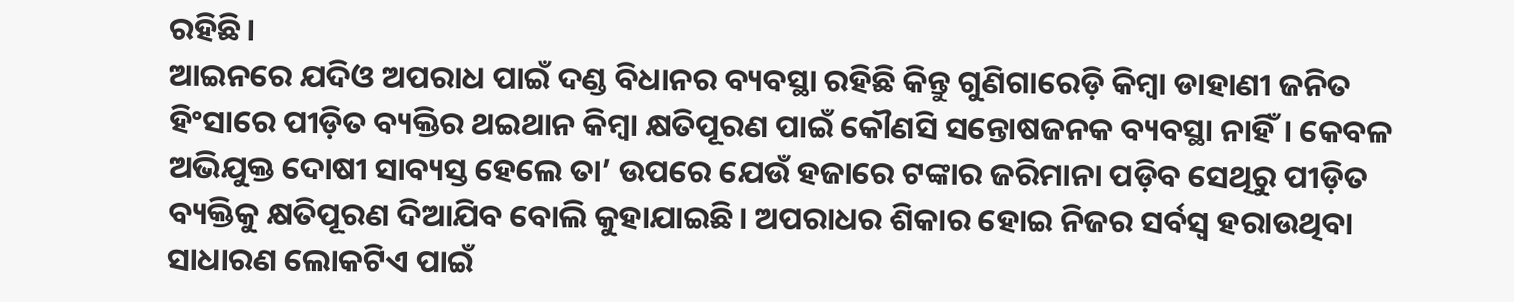ରହିଛି।
ଆଇନରେ ଯଦିଓ ଅପରାଧ ପାଇଁ ଦଣ୍ଡ ବିଧାନର ବ୍ୟବସ୍ଥା ରହିଛି କିନ୍ତୁ ଗୁଣିଗାରେଡ଼ି କିମ୍ବା ଡାହାଣୀ ଜନିତ ହିଂସାରେ ପୀଡ଼ିତ ବ୍ୟକ୍ତିର ଥଇଥାନ କିମ୍ବା କ୍ଷତିପୂରଣ ପାଇଁ କୌଣସି ସନ୍ତୋଷଜନକ ବ୍ୟବସ୍ଥା ନାହିଁ। କେବଳ ଅଭିଯୁକ୍ତ ଦୋଷୀ ସାବ୍ୟସ୍ତ ହେଲେ ତା’ ଉପରେ ଯେଉଁ ହଜାରେ ଟଙ୍କାର ଜରିମାନା ପଡ଼ିବ ସେଥିରୁ ପୀଡ଼ିତ ବ୍ୟକ୍ତିକୁ କ୍ଷତିପୂରଣ ଦିଆଯିବ ବୋଲି କୁହାଯାଇଛି। ଅପରାଧର ଶିକାର ହୋଇ ନିଜର ସର୍ବସ୍ବ ହରାଉଥିବା ସାଧାରଣ ଲୋକଟିଏ ପାଇଁ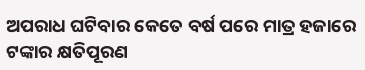ଅପରାଧ ଘଟିବାର କେତେ ବର୍ଷ ପରେ ମାତ୍ର ହଜାରେ ଟଙ୍କାର କ୍ଷତିପୂରଣ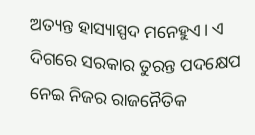ଅତ୍ୟନ୍ତ ହାସ୍ୟାସ୍ପଦ ମନେହୁଏ। ଏ ଦିଗରେ ସରକାର ତୁରନ୍ତ ପଦକ୍ଷେପ ନେଇ ନିଜର ରାଜନୈତିକ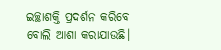ଇଚ୍ଛାଶକ୍ତି ପ୍ରଦର୍ଶନ କରିବେ ବୋଲି ଆଶା କରାଯାଉଛି।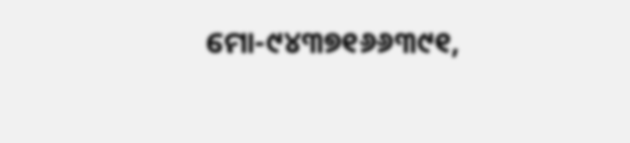ମୋ-୯୪୩୭୧୬୬୩୯୧,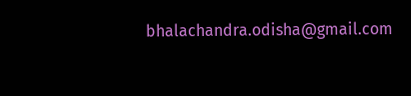bhalachandra.odisha@gmail.com